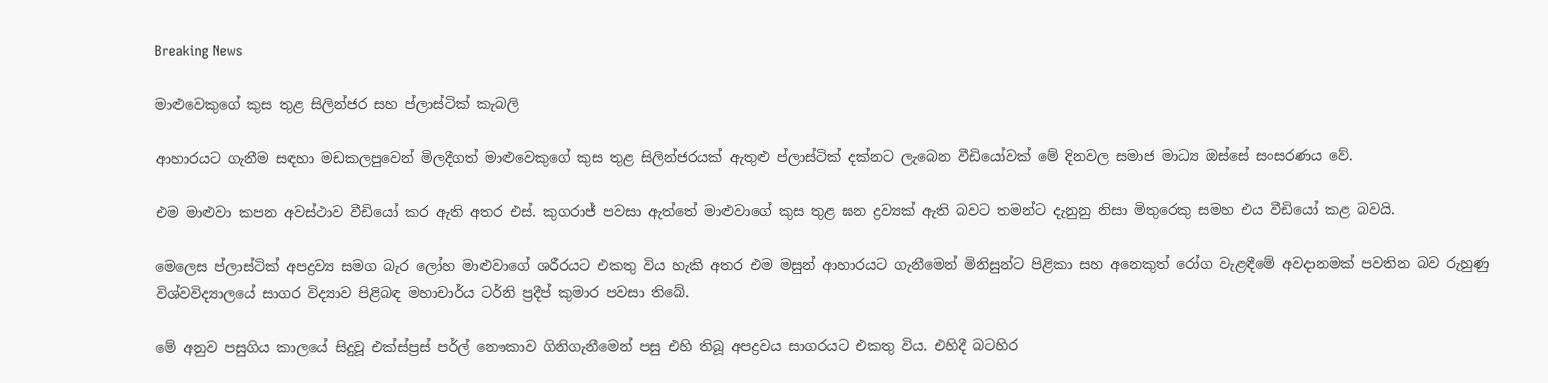Breaking News

මාළුවෙකුගේ කුස තුළ සිලින්ජර සහ ප්ලාස්ටික් කැබලි

ආහාරයට ගැනීම සඳහා මඩකලපුවෙන් මිලදීගත් මාළුවෙකුගේ කුස තුළ සිලින්ජරයක් ඇතුළු ප්ලාස්ටික් දක්නට ලැබෙන වීඩියෝවක් මේ දිනවල සමාජ මාධ්‍ය ඔස්සේ සංසරණය වේ.

එම මාළුවා කපන අවස්ථාව වීඩියෝ කර ඇති අතර එස්. කුගරාජ් පවසා ඇත්තේ මාළුවාගේ කුස තුළ ඝන ද්‍රව්‍යක් ඇති බවට තමන්ට දැනුනු නිසා මිතුරෙකු සමහ එය වීඩියෝ කළ බවයි.

මෙලෙස ප්ලාස්ටික් අපද්‍රව්‍ය සමග බැර ලෝහ මාළුවාගේ ශරීරයට එකතු විය හැකි අතර එම මසුන් ආහාරයට ගැනීමෙන් මිනිසුන්ට පිළිකා සහ අනෙකුත් රෝග වැළඳීමේ අවදානමක් පවතින බව රුහුණු විශ්වවිද්‍යාලයේ සාගර විද්‍යාව පිළිබඳ මහාචාර්ය ටර්නි ප්‍රදීප් කුමාර පවසා තිබේ.

මේ අනුව පසුගිය කාලයේ සිදුවූ එක්ස්ප්‍රස් පර්ල් නෞකාව ගිනිගැනීමෙන් පසු එහි තිබූ අපද්‍රවය සාගරයට එකතු විය. එහිදී බටහිර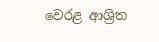වෙරළ ආශ්‍රිත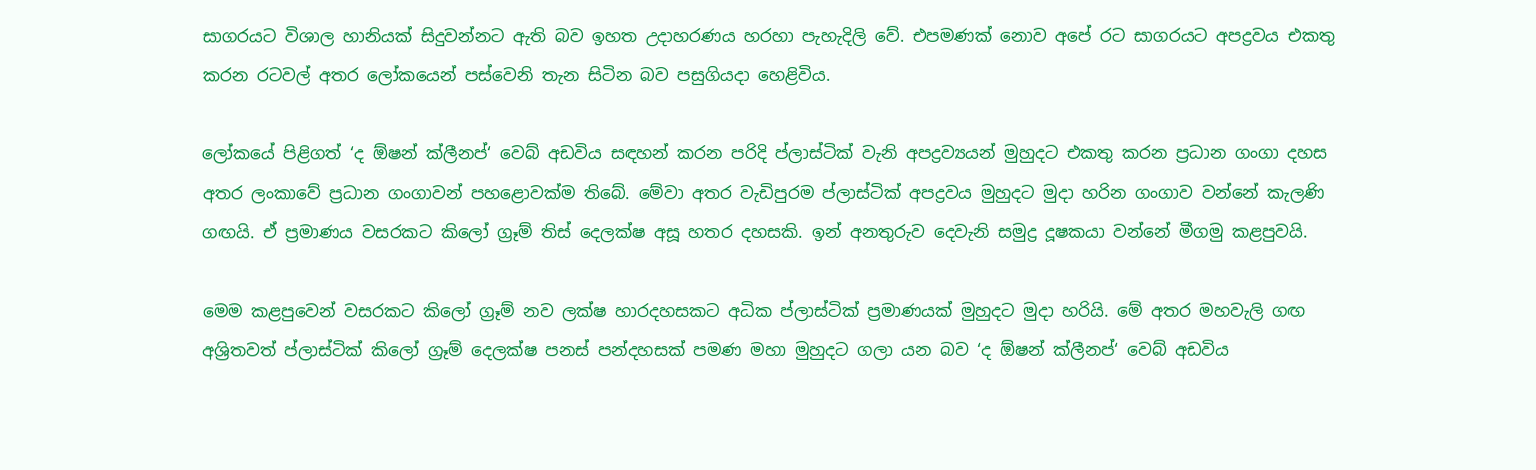සාගරයට විශාල හානියක් සිදුවන්නට ඇති බව ඉහත උදාහරණය හරහා පැහැදිලි වේ. එපමණක් නොව අපේ රට සාගරයට අපද්‍රවය එකතු කරන රටවල් අතර ලෝකයෙන් පස්වෙනි තැන සිටින බව පසුගියදා හෙළිවිය.

ලෝකයේ පිළිගත් ‘ද ඕෂන් ක්ලීනප්‘ වෙබ් අඩවිය සඳහන් කරන පරිදි ප්ලාස්ටික් වැනි අපද්‍රව්‍යයන් මුහුදට එකතු කරන ප්‍රධාන ගංගා දහස අතර ලංකාවේ ප්‍රධාන ගංගාවන් පහළොවක්ම තිබේ. මේවා අතර වැඩිපුරම ප්ලාස්ටික් අපද්‍රවය මුහුදට මුදා හරින ගංගාව වන්නේ කැලණි ගඟයි. ඒ ප්‍රමාණය වසරකට කිලෝ ග්‍රෑම් තිස් දෙලක්ෂ අසූ හතර දහසකි. ඉන් අනතුරුව දෙවැනි සමුද්‍ර දූෂකයා වන්නේ මීගමු කළපුවයි.

මෙම කළපුවෙන් වසරකට කිලෝ ග්‍රෑම් නව ලක්ෂ හාරදහසකට අධික ප්ලාස්ටික් ප්‍රමාණයක් මුහුදට මුදා හරියි. මේ අතර මහවැලි ගඟ අශ්‍රිතවත් ප්ලාස්ටික් කිලෝ ග්‍රෑම් දෙලක්ෂ පනස් පන්දහසක් පමණ මහා මුහුදට ගලා යන බව ‘ද ඕෂන් ක්ලීනප්‘ වෙබ් අඩවිය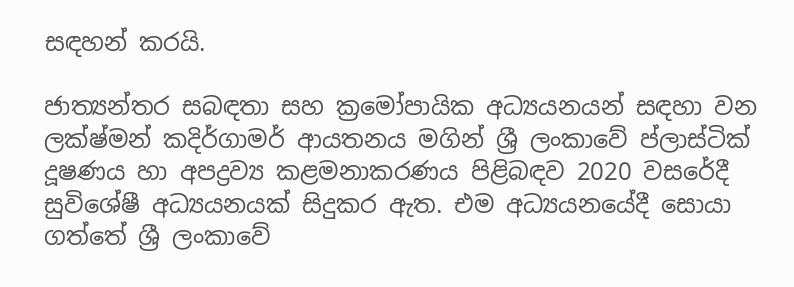සඳහන් කරයි.

ජාත්‍යන්තර සබඳතා සහ ක්‍රමෝපායික අධ්‍යයනයන් සඳහා වන ලක්ෂ්මන් කදිර්ගාමර් ආයතනය මගින් ශ්‍රී ලංකාවේ ප්ලාස්ටික් දූෂණය හා අපද්‍රව්‍ය කළමනාකරණය පිළිබඳව 2020 වසරේදී සුවිශේෂී අධ්‍යයනයක් සිදුකර ඇත. එම අධ්‍යයනයේදී සොයා ගත්තේ ශ්‍රී ලංකාවේ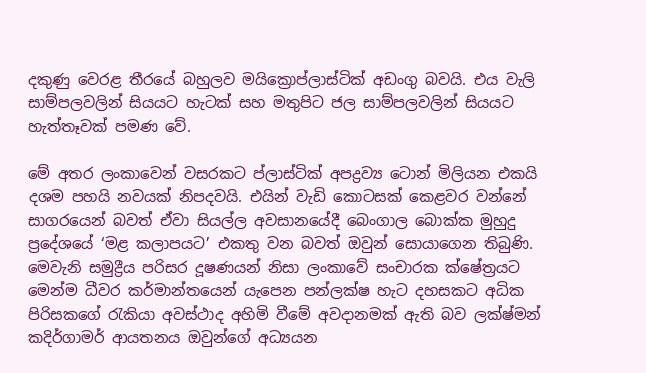දකුණු වෙරළ තීරයේ බහුලව මයික්‍රොප්ලාස්ටික් අඩංගු බවයි. එය වැලි සාම්පලවලින් සියයට හැටක් සහ මතුපිට ජල සාම්පලවලින් සියයට හැත්තෑවක් පමණ වේ.

මේ අතර ලංකාවෙන් වසරකට ප්ලාස්ටික් අපද්‍රව්‍ය ටොන් මිලියන එකයි දශම පහයි නවයක් නිපදවයි. එයින් වැඩි කොටසක් කෙළවර වන්නේ සාගරයෙන් බවත් ඒවා සියල්ල අවසානයේදී බෙංගාල බොක්ක මුහුදු ප්‍රදේශයේ ‘මළ කලාපයට’ එකතු වන බවත් ඔවුන් සොයාගෙන තිබුණි. මෙවැනි සමුද්‍රීය පරිසර දූෂණයන් නිසා ලංකාවේ සංචාරක ක්ෂේත්‍රයට මෙන්ම ධීවර කර්මාන්තයෙන් යැපෙන පන්ලක්ෂ හැට දහසකට අධික පිරිසකගේ රැකියා අවස්ථාද අහිමි වීමේ අවදානමක් ඇති බව ලක්ෂ්මන් කදිර්ගාමර් ආයතනය ඔවුන්ගේ අධ්‍යයන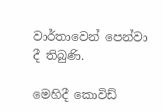වාර්තාවෙන් පෙන්වා දී තිබුණි.

මෙහිදී කොවිඩ්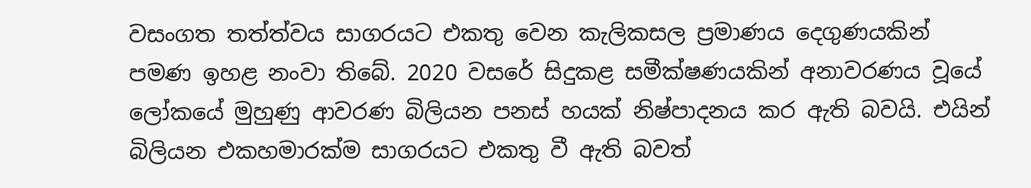වසංගත තත්ත්වය සාගරයට එකතු වෙන කැලිකසල ප්‍රමාණය දෙගුණයකින් පමණ ඉහළ නංවා තිබේ. 2020 වසරේ සිදුකළ සමීක්ෂණයකින් අනාවරණය වූයේ ලෝකයේ මුහුණු ආවරණ බිලියන පනස් හයක් නිෂ්පාදනය කර ඇති බවයි. එයින් බිලියන එකහමාරක්ම සාගරයට එකතු වී ඇති බවත්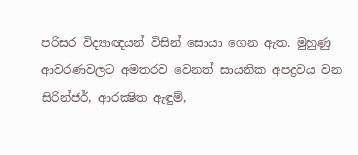පරිසර විද්‍යාඥයන් විසින් සොයා ගෙන ඇත. මුහුණු ආවරණවලට අමතරව වෙනත් සායනික අපද්‍රවය වන සිරින්ජර්, ආරක්‍ෂිත ඇඳුම්,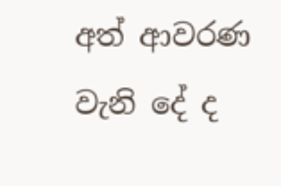අත් ආවරණ වැනි දේ ද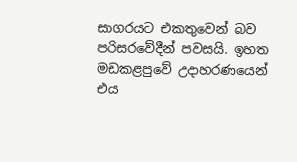සාගරයට එකතුවෙන් බව පරිසරවේදීන් පවසයි. ඉහත මඩකළපුවේ උදාහරණයෙන් එය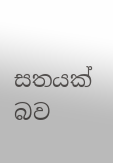සතයක් බව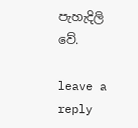පැහැදිලි වේ.

leave a reply